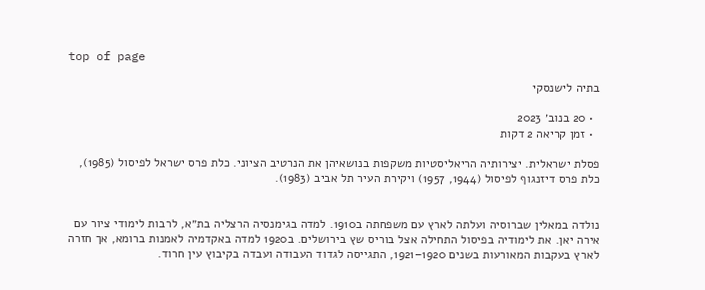top of page

בתיה לישנסקי

  • 20 בנוב׳ 2023
  • זמן קריאה 2 דקות

פסלת ישראלית. יצירותיה הריאליסטיות משקפות בנושאיהן את הנרטיב הציוני. כלת פרס ישראל לפיסול (1985), כלת פרס דיזנגוף לפיסול (1944, 1957) ויקירת העיר תל אביב (1983).


נולדה במאלין שברוסיה ועלתה לארץ עם משפחתה ב1910. למדה בגימנסיה הרצליה בת״א, לרבות לימודי ציור עם אירה יאן. את לימודיה בפיסול התחילה אצל בוריס שץ בירושלים. ב1920 למדה באקדמיה לאמנות ברומא, אך חזרה לארץ בעקבות המאורעות בשנים 1920–1921, התגייסה לגדוד העבודה ועבדה בקיבוץ עין חרוד.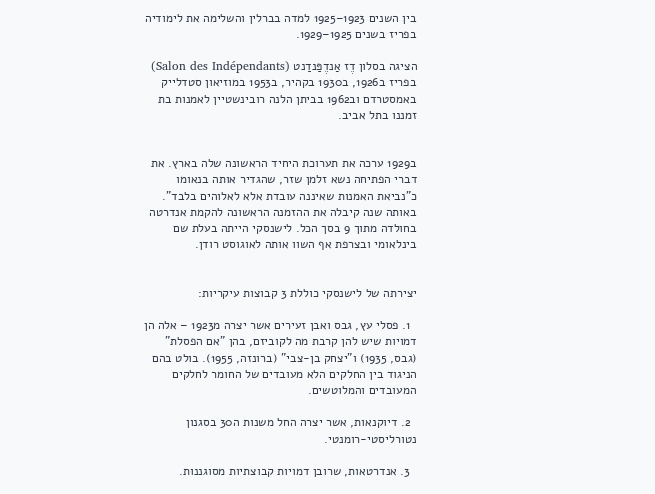בין השנים 1923–1925 למדה בברלין והשלימה את לימודיה בפריז בשנים 1925–1929.

הציגה בסלון דֶז אַנדֶפַּנדַנט (Salon des Indépendants) בפריז ב1926, ב1930 בקהיר, ב1953 במוזיאון סטדלייק באמסטרדם וב1962 בביתן הלנה רובינשטיין לאמנות בת זמננו בתל אביב.


ב1929 ערכה את תערוכת היחיד הראשונה שלה בארץ. את דברי הפתיחה נשא זלמן שזר, שהגדיר אותה בנאומו כ"נביאת האמנות שאיננה עובדת אלא לאלוהים בלבד". באותה שנה קיבלה את ההזמנה הראשונה להקמת אנדרטה בחולדה מתוך 9 בסך הכל. לישנסקי הייתה בעלת שם בינלאומי ובצרפת אף השוו אותה לאוגוסט רודן.


יצירתה של לישנסקי כוללת 3 קבוצות עיקריות:

  1. פסלי עץ, גבס ואבן זעירים אשר יצרה מ1923 – אלה הן דמויות שיש להן קרבת מה לקוביזם, בהן "אם הפסלת" (גבס, 1935) ו"יצחק בן-צבי" (ברונזה, 1955). בולט בהם הניגוד בין החלקים הלא מעובדים של החומר לחלקים המעובדים והמלוטשים.

  2. דיוקנאות, אשר יצרה החל משנות ה30 בסגנון נטורליסטי-רומנטי.

  3. אנדרטאות, שרובן דמויות קבוצתיות מסוגננות.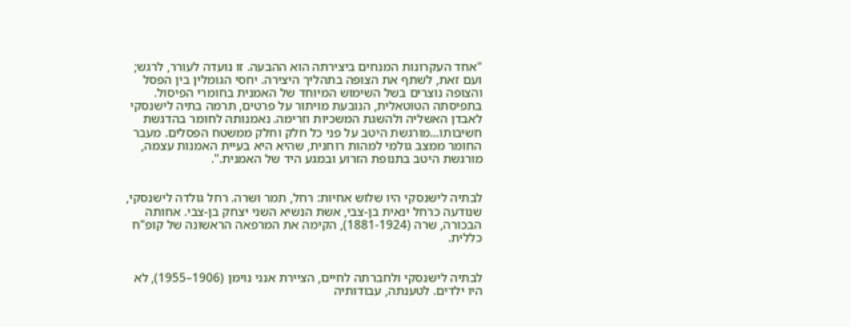"אחד העקרונות המנחים ביצירתה הוא ההבעה. זו נועדה לעורר, לרגש; ועם זאת, לשתף את הצופה בתהליך היצירה. יחסי הגומלין בין הפסל והצופה נוצרים בשל השימוש המיוחד של האמנית בחומרי הפיסול. בתפיסתה הטוטאלית, הנובעת מויתור על פרטים, תרמה בתיה לישנסקי לאבדן האשליה ולהשגת המשכיות וזרימה. נאמנותה לחומר בהדגשת חשיבותו...מורגשת היטב על פני כל חלק וחלק ממשטח הפסלים. מעבר החומר ממצב גולמי למהות רוחנית, שהיא היא בעיית האמנות עצמה, מורגשת היטב בתנופת הזרוע ובמגע היד של האמנית.".


לבתיה לישנסקי היו שלוש אחיות: רחל, תמר ושרה. רחל גולדה לישנסקי, שנודעה כרחל ינאית בן-צבי, אשת הנשיא השני יצחק בן-צבי. אחותה הבכורה, שרה (1881-1924), הקימה את המרפאה הראשונה של קופ"ח כללית.


לבתיה לישנסקי ולחברתה לחיים, הציירת אנני נוימן (1906–1955), לא היו ילדים. לטענתה, עבודותיה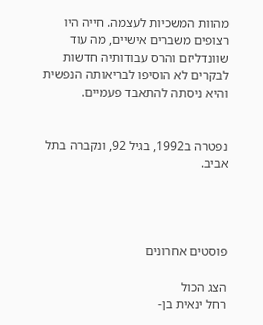מהוות המשכיות לעצמה. חייה היו רצופים משברים אישיים, מה עוד שוונדליזם והרס עבודותיה חדשות לבקרים לא הוסיפו לבריאותה הנפשית והיא ניסתה להתאבד פעמיים.


נפטרה ב1992, בגיל 92, ונקברה בתל אביב.




פוסטים אחרונים

הצג הכול
רחל ינאית בן-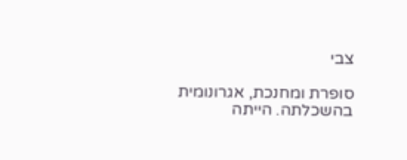צבי

סופרת ומחנכת, אגרונומית בהשכלתה. הייתה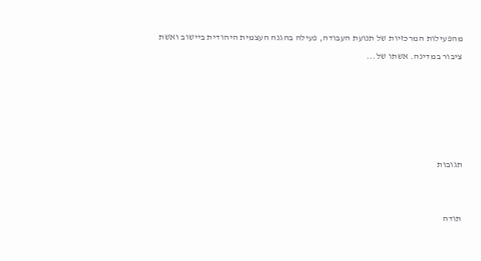מהפעילות המרכזיות של תנועת העבודה, פעילה בהגנה העצמית היהודית ביישוב ואשת ציבור במדינה. אשתו של...





תגובות


תודה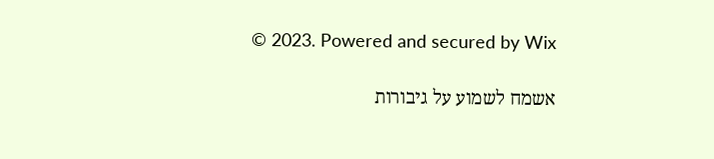© 2023. Powered and secured by Wix

אשמח לשמוע על גיבורות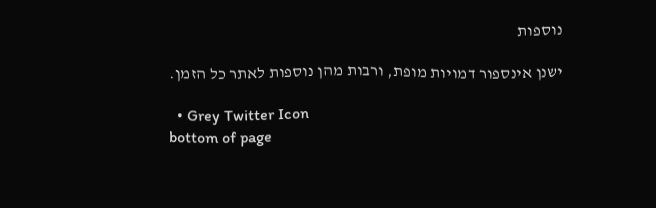נוספות

ישנן אינספור דמויות מופת, ורבות מהן נוספות לאתר כל הזמן.

  • Grey Twitter Icon
bottom of page